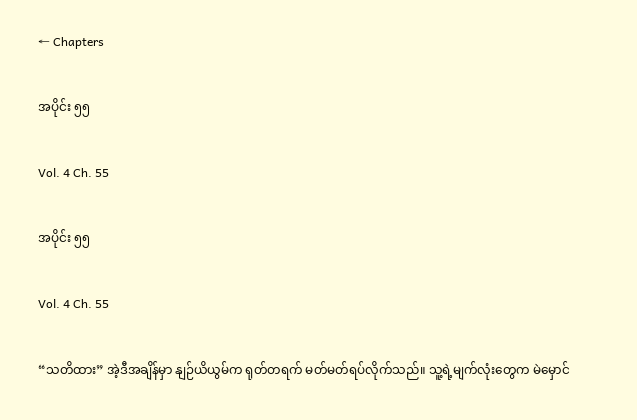← Chapters

အပိုင်း ၅၅

Vol. 4 Ch. 55

အပိုင်း ၅၅

Vol. 4 Ch. 55

“သတိထား” အဲ့ဒီအချိန်မှာ နျဉ်ယိယွမ်က ရုတ်တရက် မတ်မတ်ရပ်လိုက်သည်။ သူ့ရဲ့မျက်လုံးတွေက မဲမှောင်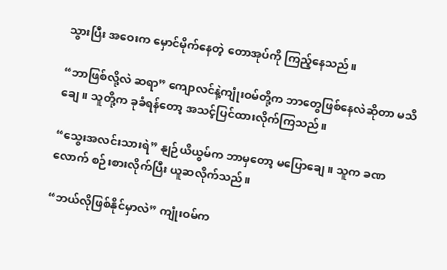သွားပြီး အဝေးက မှောင်မိုက်နေတဲ့ တောအုပ်ကို ကြည့်နေသည်။

“ဘာဖြစ်လို့လဲ ဆရာ” ကျောလင်နဲ့ကျုံးဝမ်တို့က ဘာတွေဖြစ်နေလဲဆိုတာ မသိချေ။ သူတို့က ခုခံရန်တော့ အသင့်ပြင်ထားလိုက်ကြသည်။

“သွေးအလင်းသားရဲ” နျဉ်ယိယွမ်က ဘာမှတော့ မပြောချေ။ သူက ခဏလောက် စဉ်းစားလိုက်ပြီး ယူဆလိုက်သည်။

“ဘယ်လိုဖြစ်နိုင်မှာလဲ” ကျုံးဝမ်က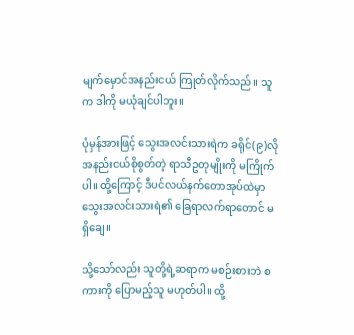မျက်မှောင်အနည်းငယ် ကြုတ်လိုက်သည်။ သူက ဒါကို မယုံချင်ပါဘူး။

ပုံမှန်အားဖြင့် သွေးအလင်းသားရဲက ခရိုင်(၉)လို အနည်းငယ်စိုစွတ်တဲ့ ရာသီဥတုမျိုးကို မကြိုက်ပါ။ ထို့ကြောင့် ဒီပင်လယ်နက်တောအုပ်ထဲမှာ သွေးအလင်းသားရဲ၏ ခြေရာလက်ရာတောင် မရှိချေ။

သို့သော်လည်း သူတို့ရဲ့ဆရာက မစဉ်းစားဘဲ စကားကို ပြောမည့်သူ မဟုတ်ပါ။ ထို့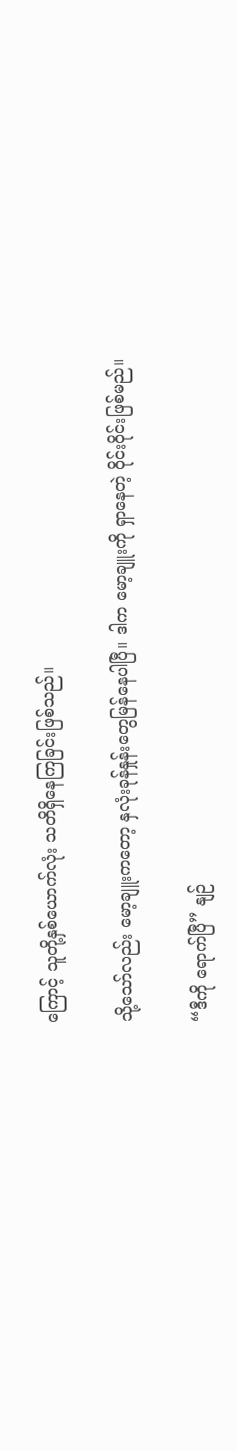ကြောင့် သူတို့နှစ်ယောက်လုံး သတိရှိနေကြခြင်းဖြစ်သည်။

သို့သော်လည်း မော့ချူးကတော့ နှလုံးခုန်နှုန်းတွေမြန်နေပါပြီ။ ဒါက မော့ချူးကို ရှာနေတဲ့ ဝိုင်းဝိုင်းဖြစ်မည်။

“ဒီကို ရောက်ပြီ” နျဉ်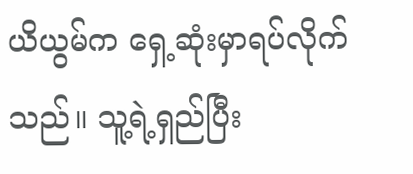ယိယွမ်က ရှေ့ဆုံးမှာရပ်လိုက်သည်။ သူ့ရဲ့ရှည်ပြီး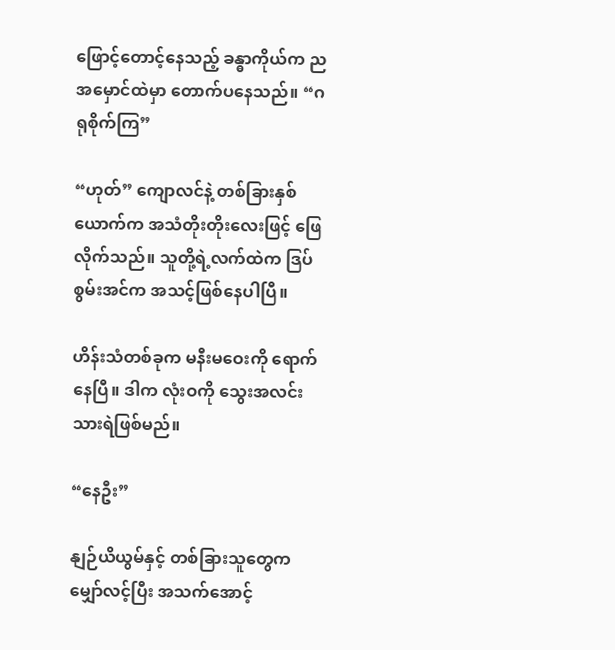ဖြောင့်တောင့်နေသည့် ခန္ဓာကိုယ်က ညအမှောင်ထဲမှာ တောက်ပနေသည်။ “ဂရုစိုက်ကြ”

“ဟုတ်” ကျောလင်နဲ့ တစ်ခြားနှစ်ယောက်က အသံတိုးတိုးလေးဖြင့် ဖြေလိုက်သည်။ သူတို့ရဲ့လက်ထဲက ဒြပ်စွမ်းအင်က အသင့်ဖြစ်နေပါပြီ။

ဟိန်းသံတစ်ခုက မနီးမဝေးကို ရောက်နေပြီ။ ဒါက လုံးဝကို သွေးအလင်းသားရဲဖြစ်မည်။

“နေဦး”

နျဉ်ယိယွမ်နှင့် တစ်ခြားသူတွေက မျှော်လင့်ပြီး အသက်အောင့်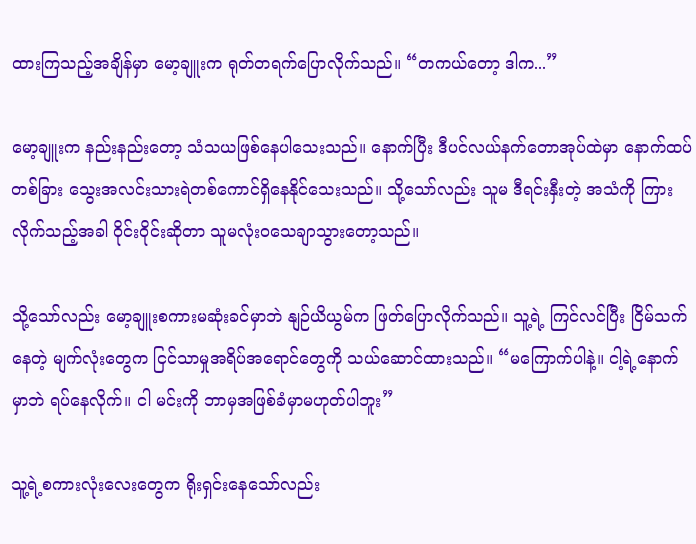ထားကြသည့်အချိန်မှာ မော့ချူးက ရုတ်တရက်ပြောလိုက်သည်။ “တကယ်တော့ ဒါက...”

မော့ချူးက နည်းနည်းတော့ သံသယဖြစ်နေပါသေးသည်။ နောက်ပြီး ဒီပင်လယ်နက်တောအုပ်ထဲမှာ နောက်ထပ်တစ်ခြား သွေးအလင်းသားရဲတစ်ကောင်ရှိနေနိုင်သေးသည်။ သို့သော်လည်း သူမ ဒီရင်းနှီးတဲ့ အသံကို ကြားလိုက်သည့်အခါ ဝိုင်းဝိုင်းဆိုတာ သူမလုံးဝသေချာသွားတော့သည်။

သို့သော်လည်း မော့ချူးစကားမဆုံးခင်မှာဘဲ နျဉ်ယိယွမ်က ဖြတ်ပြောလိုက်သည်။ သူ့ရဲ့ ကြင်လင်ပြီး ငြိမ်သက်နေတဲ့ မျက်လုံးတွေက ငြင်သာမှုအရိပ်အရောင်တွေကို သယ်ဆောင်ထားသည်။ “မကြောက်ပါနဲ့။ ငါ့ရဲ့နောက်မှာဘဲ ရပ်နေလိုက်။ ငါ မင်းကို ဘာမှအဖြစ်ခံမှာမဟုတ်ပါဘူး”

သူ့ရဲ့စကားလုံးလေးတွေက ရိုးရှင်းနေသော်လည်း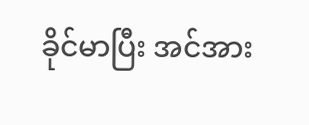ခိုင်မာပြီး အင်အား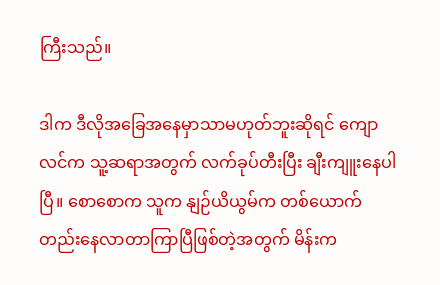ကြီးသည်။

ဒါက ဒီလိုအခြေအနေမှာသာမဟုတ်ဘူးဆိုရင် ကျောလင်က သူ့ဆရာအတွက် လက်ခုပ်တီးပြီး ချီးကျူးနေပါပြီ။ စောစောက သူက နျဉ်ယိယွမ်က တစ်ယောက်တည်းနေလာတာကြာပြီဖြစ်တဲ့အတွက် မိန်းက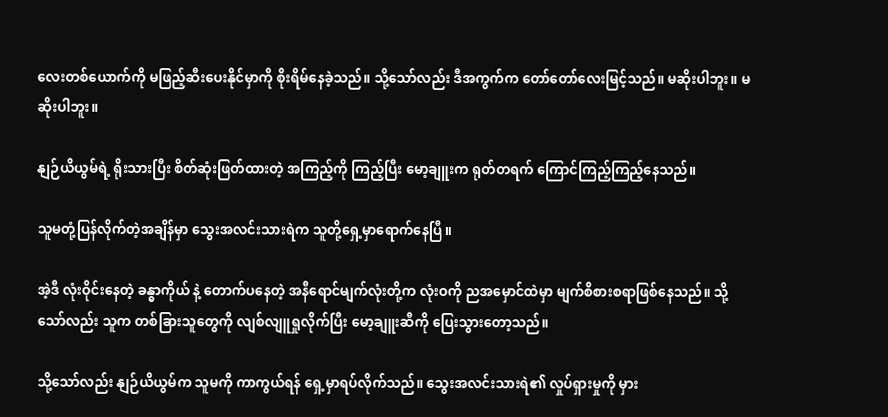လေးတစ်ယောက်ကို မဖြည့်ဆီးပေးနိုင်မှာကို စိုးရိမ်နေခဲ့သည်။ သို့သော်လည်း ဒီအကွက်က တော်တော်လေးမြင့်သည်။ မဆိုးပါဘူး။ မဆိုးပါဘူး။

နျဉ်ယိယွမ်ရဲ့ ရိုးသားပြီး စိတ်ဆုံးဖြတ်ထားတဲ့ အကြည့်ကို ကြည့်ပြီး မော့ချူးက ရုတ်တရက် ကြောင်ကြည့်ကြည့်နေသည်။

သူမတုံ့ပြန်လိုက်တဲ့အချိန်မှာ သွေးအလင်းသားရဲက သူတို့ရှေ့မှာရောက်နေပြီ။

အဲ့ဒီ လုံးဝိုင်းနေတဲ့ ခန္ဓာကိုယ် နဲ့ တောက်ပနေတဲ့ အနီရောင်မျက်လုံးတို့က လုံးဝကို ညအမှောင်ထဲမှာ မျက်စိစားစရာဖြစ်နေသည်။ သို့သော်လည်း သူက တစ်ခြားသူတွေကို လျစ်လျူရှုလိုက်ပြီး မော့ချူးဆီကို ပြေးသွားတော့သည်။

သို့သော်လည်း နျဉ်ယိယွမ်က သူမကို ကာကွယ်ရန် ရှေ့မှာရပ်လိုက်သည်။ သွေးအလင်းသားရဲ၏ လှုပ်ရှားမှုကို မှား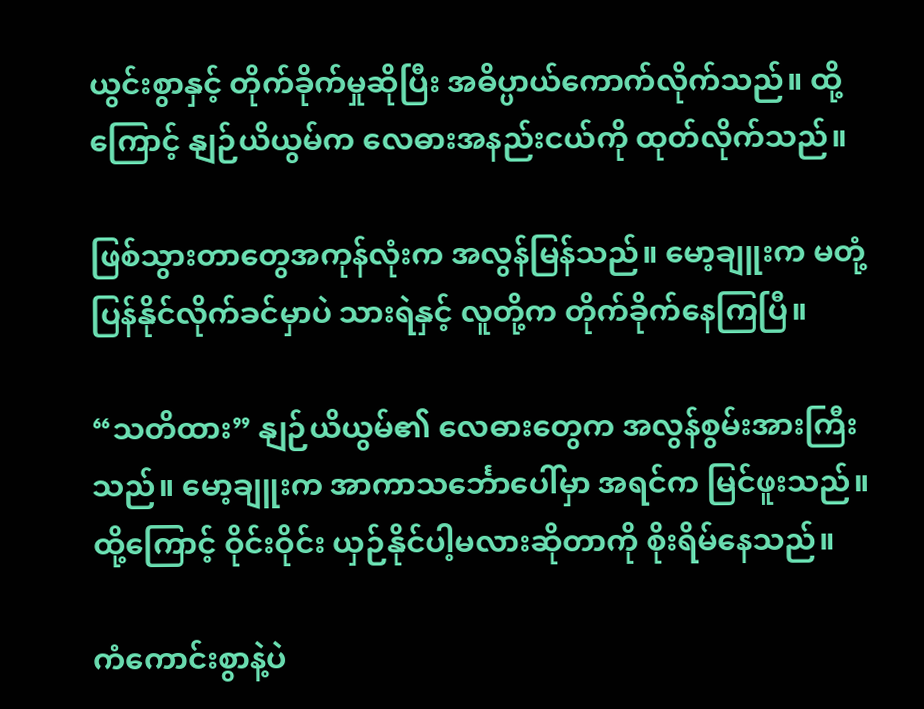ယွင်းစွာနှင့် တိုက်ခိုက်မှုဆိုပြီး အဓိပ္ပာယ်ကောက်လိုက်သည်။ ထို့ကြောင့် နျဉ်ယိယွမ်က လေဓားအနည်းငယ်ကို ထုတ်လိုက်သည်။

ဖြစ်သွားတာတွေအကုန်လုံးက အလွန်မြန်သည်။ မော့ချူးက မတုံ့ပြန်နိုင်လိုက်ခင်မှာပဲ သားရဲနှင့် လူတို့က တိုက်ခိုက်နေကြပြီ။

“သတိထား” နျဉ်ယိယွမ်၏ လေဓားတွေက အလွန်စွမ်းအားကြီးသည်။ မော့ချူးက အာကာသင်္ဘောပေါ်မှာ အရင်က မြင်ဖူးသည်။ ထို့ကြောင့် ဝိုင်းဝိုင်း ယှဉ်နိုင်ပါ့မလားဆိုတာကို စိုးရိမ်နေသည်။

ကံကောင်းစွာနဲ့ပဲ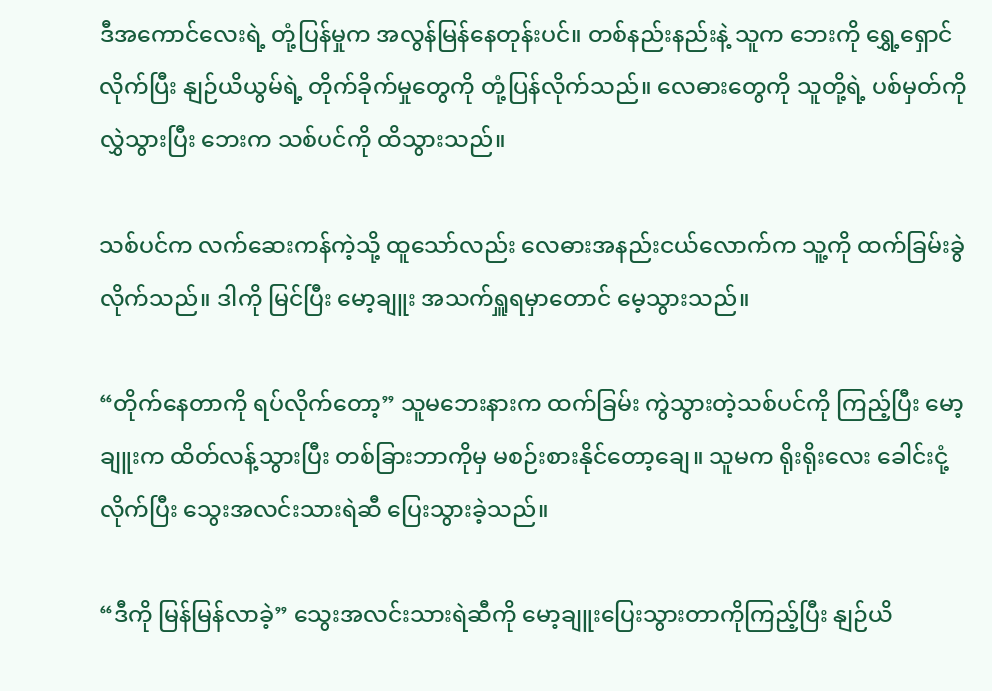ဒီအကောင်လေးရဲ့ တုံ့ပြန်မှုက အလွန်မြန်နေတုန်းပင်။ တစ်နည်းနည်းနဲ့ သူက ဘေးကို ‌ရွှေ့ရှောင်လိုက်ပြီး နျဉ်ယိယွမ်ရဲ့ တိုက်ခိုက်မှုတွေကို တုံ့ပြန်လိုက်သည်။ လေဓားတွေကို သူတို့ရဲ့ ပစ်မှတ်ကို လွှဲသွားပြီး ဘေးက သစ်ပင်ကို ထိသွားသည်။

သစ်ပင်က လက်ဆေးကန်ကဲ့သို့ ထူသော်လည်း လေဓားအနည်းငယ်လောက်က သူ့ကို ထက်ခြမ်းခွဲလိုက်သည်။ ဒါကို မြင်ပြီး မော့ချူး အသက်ရှူရမှာတောင် မေ့သွားသည်။

“တိုက်နေတာကို ရပ်လိုက်တော့” သူမဘေးနားက ထက်ခြမ်း ကွဲသွားတဲ့သစ်ပင်ကို ကြည့်ပြီး မော့ချူးက ထိတ်လန့်သွားပြီး တစ်ခြားဘာကိုမှ မစဉ်းစားနိုင်တော့ချေ။ သူမက ရိုးရိုးလေး ခေါင်းငုံ့လိုက်ပြီး သွေးအလင်းသားရဲဆီ ပြေးသွားခဲ့သည်။

“ဒီကို မြန်မြန်လာခဲ့” သွေးအလင်းသားရဲဆီကို မော့ချူးပြေးသွားတာကိုကြည့်ပြီး နျဉ်ယိ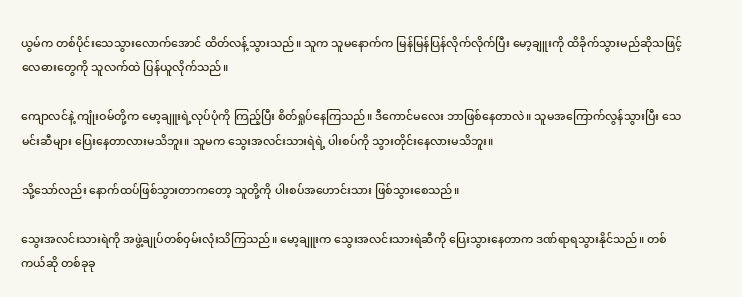ယွမ်က တစ်ပိုင်းသေသွားလောက်အောင် ထိတ်လန့်သွားသည်။ သူက သူမ‌နောက်က မြန်မြန်ပြန်လိုက်လိုက်ပြီး မော့ချူးကို ထိခိုက်သွားမည်ဆိုသဖြင့် လေဓားတွေကို သူလက်ထဲ ပြန်ယူလိုက်သည်။

ကျောလင်နဲ့ ကျုံးဝမ်တို့က မော့ချူးရဲ့လုပ်ပုံကို ကြည့်ပြီး စိတ်ရှုပ်နေကြသည်။ ဒီကောင်မလေး ဘာဖြစ်နေတာလဲ။ သူမအကြောက်လွန်သွားပြီး သေမင်းဆီများ ပြေးနေတာလားမသိဘူး။ သူမက သွေးအလင်းသားရဲရဲ့ ပါးစပ်ကို သွားတိုင်းနေလားမသိဘူး။

သို့သော်လည်း နောက်ထပ်ဖြစ်သွားတာကတော့ သူတို့ကို ပါးစပ်အဟောင်းသား ဖြစ်သွားစေသည်။

သွေးအလင်းသားရဲကို အဖွဲ့ချုပ်တစ်ဝှမ်းလုံးသိကြသည်။ မော့ချူးက သွေးအလင်းသားရဲဆီကို ပြေးသွားနေတာက ဒဏ်ရာရသွားနိုင်သည်။ တစ်ကယ်ဆို တစ်ခုခု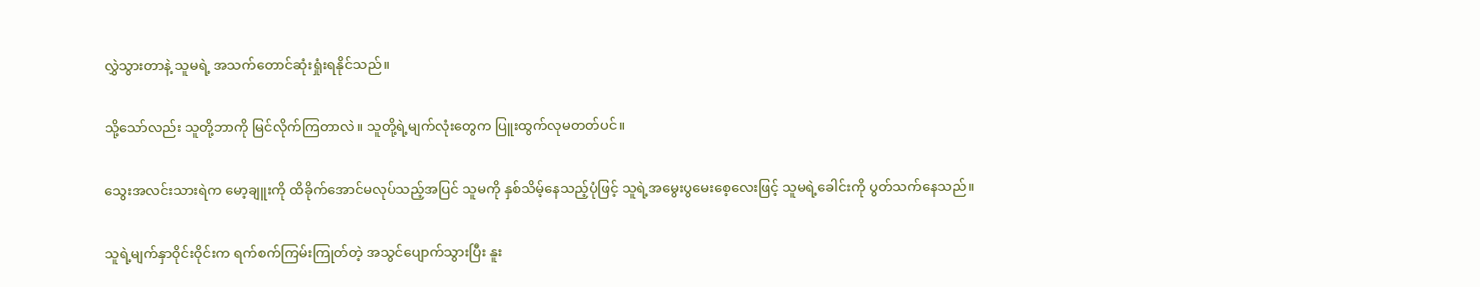လွှဲသွားတာနဲ့ သူမရဲ့ အသက်တောင်ဆုံးရှုံးရနိုင်သည်။

သို့သော်လည်း သူတို့ဘာကို မြင်လိုက်ကြတာလဲ။ သူတို့ရဲ့မျက်လုံးတွေက ပြူးထွက်လုမတတ်ပင်။

သွေးအလင်းသားရဲက မော့ချူးကို ထိခိုက်အောင်မလုပ်သည့်အပြင် သူမကို နှစ်သိမ့်နေသည့်ပုံဖြင့် သူရဲ့အမွေးပွမေးစေ့လေးဖြင့် သူမရဲ့ခေါင်းကို ပွတ်သက်နေသည်။

သူရဲ့မျက်နှာဝိုင်းဝိုင်းက ရက်စက်ကြမ်းကြုတ်တဲ့ အသွင်ပျောက်သွားပြီး နူး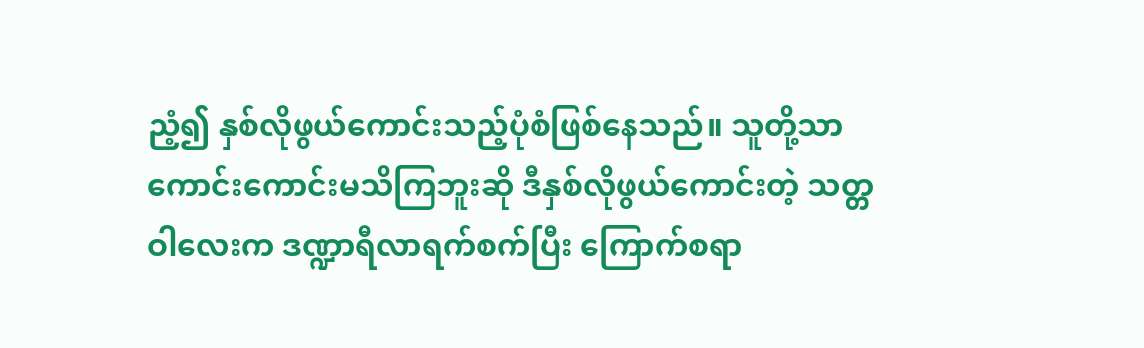ညံ့၍ နှစ်လိုဖွယ်ကောင်းသည့်ပုံစံဖြစ်နေသည်။ သူတို့သာ ကောင်းကောင်းမသိကြဘူးဆို ဒီနှစ်လိုဖွယ်ကောင်းတဲ့ သတ္တဝါလေးက ဒဏ္ဍာရီလာရက်စက်ပြီး ကြောက်စရာ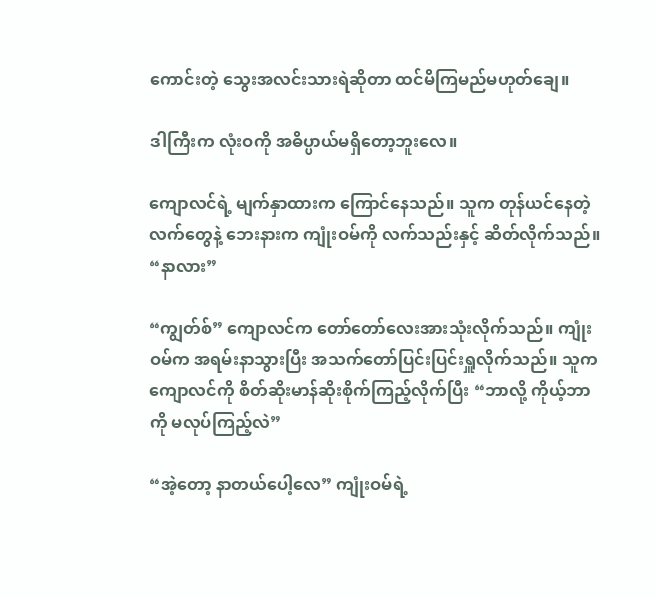ကောင်းတဲ့ သွေးအလင်းသားရဲဆိုတာ ထင်မိကြမည်မဟုတ်ချေ။

ဒါကြီးက လုံးဝကို အဓိပ္ပာယ်မရှိတော့ဘူးလေ။

ကျောလင်ရဲ့ မျက်နှာထားက ကြောင်နေသည်။ သူက တုန်ယင်နေတဲ့လက်တွေနဲ့ ဘေးနားက ကျုံးဝမ်ကို လက်သည်းနှင့် ဆိတ်လိုက်သည်။ “နာလား”

“ကျွတ်စ်” ကျောလင်က တော်တော်လေးအားသုံးလိုက်သည်။ ကျုံးဝမ်က အရမ်းနာသွားပြီး အသက်တော်ပြင်းပြင်းရှူလိုက်သည်။ သူက ကျောလင်ကို စိတ်ဆိုးမာန်ဆိုးစိုက်ကြည့်လိုက်ပြီး “ဘာလို့ ကိုယ့်ဘာကို မလုပ်ကြည့်လဲ”

“အဲ့တော့ နာတယ်ပေါ့လေ” ကျုံးဝမ်ရဲ့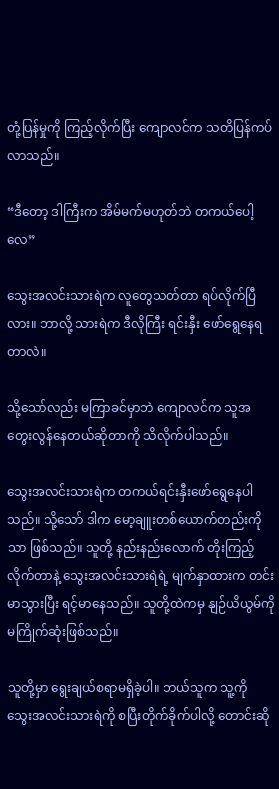တုံ့ပြန်မှုကို ကြည့်လိုက်ပြီး ကျောလင်က သတိပြန်ကပ်လာသည်။

“ဒီတော့ ဒါကြီးက အိမ်မက်မဟုတ်ဘဲ တကယ်ပေါ့လေ”

သွေးအလင်းသားရဲက လူတွေသတ်တာ ရပ်လိုက်ပြီလား။ ဘာလို့ သားရဲက ဒီလိုကြီး ရင်းနှီး ဖော်ရွေနေရတာလဲ။

သို့သော်လည်း မကြာခင်မှာဘဲ ကျောလင်က သူအတွေးလွန်နေတယ်ဆိုတာကို သိလိုက်ပါသည်။

သွေးအလင်းသားရဲက တကယ်ရင်းနှီးဖော်ရွေနေပါသည်။ သို့သော် ဒါက မော့ချူးတစ်ယောက်တည်းကိုသာ ဖြစ်သည်။ သူတို့ နည်းနည်းလောက် တိုးကြည့်လိုက်တာနဲ့ သွေးအလင်းသားရဲရဲ့ မျက်နှာထားက တင်းမာသွားပြီး ရင့်မာနေသည်။ သူတို့ထဲကမှ နျဉ်ယိယွမ်ကို မကြိုက်ဆုံးဖြစ်သည်။

သူတို့မှာ ရွေးချယ်စရာမရှိခဲ့ပါ။ ဘယ်သူက သူ့ကို သွေးအလင်းသားရဲကို စပြီးတိုက်ခိုက်ပါလို့ တောင်းဆို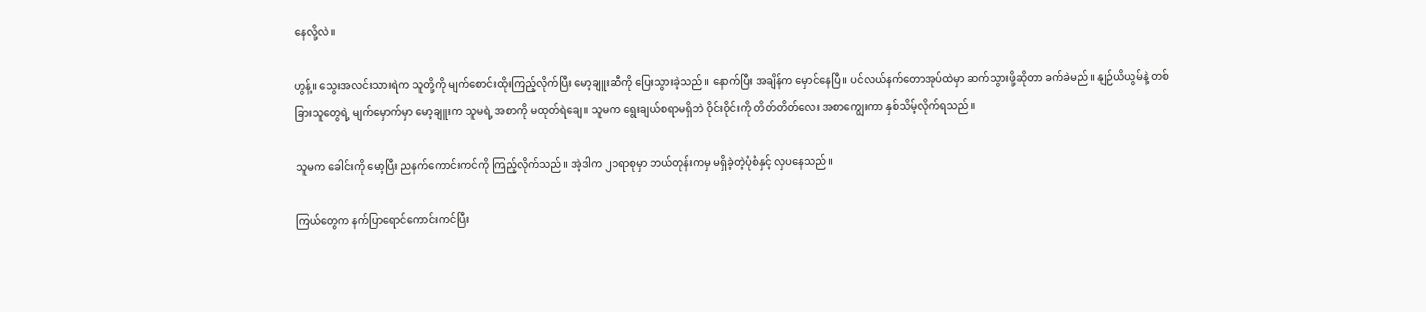နေလို့လဲ။

ဟွန့်။ သွေးအလင်းသားရဲက သူတို့ကို မျက်စောင်းထိုးကြည့်လိုက်ပြီး မော့ချူးဆီကို ပြေးသွားခဲ့သည်။ နောက်ပြီး အချိန်က မှောင်နေပြီ။ ပင်လယ်နက်‌တောအုပ်ထဲမှာ ဆက်သွားဖို့ဆိုတာ ခက်ခဲမည်။ နျဉ်ယိယွမ်နဲ့ တစ်ခြားသူတွေရဲ့ မျက်မှောက်မှာ မော့ချူးက သူမရဲ့ အစာကို မထုတ်ရဲချေ။ သူမက ရွေးချယ်စရာမရှိဘဲ ဝိုင်းဝိုင်းကို တိတ်တိတ်လေး အစာကျွေးကာ နှစ်သိမ့်လိုက်ရသည်။

သူမက ခေါင်းကို မော့ပြီး ညနက်ကောင်းကင်ကို ကြည့်လိုက်သည်။ အဲ့ဒါက ၂၁ရာစုမှာ ဘယ်တုန်းကမှ မရှိခဲ့တဲ့ပုံစံနှင့် လှပနေသည်။

ကြယ်တွေက နက်ပြာရောင်ကောင်းကင်ပြီး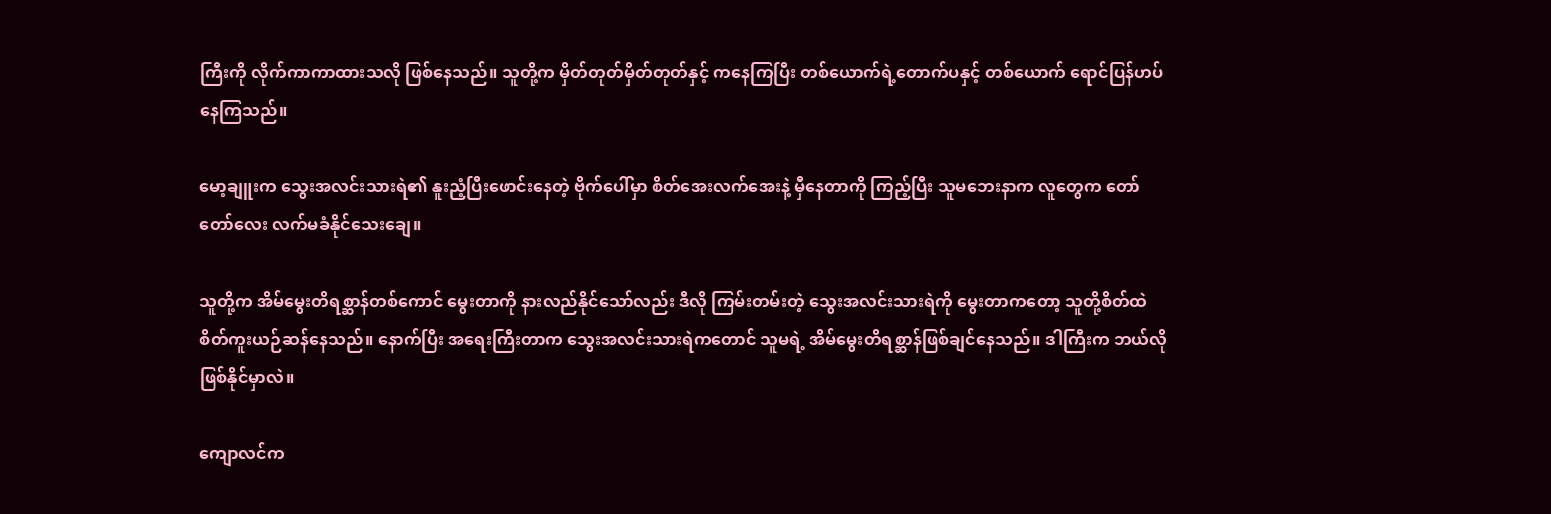ကြီးကို လိုက်ကာကာထားသလို ဖြစ်နေသည်။ သူတို့က မှိတ်တုတ်မှိတ်တုတ်နှင့် ကနေကြပြီး တစ်ယောက်ရဲ့တောက်ပနှင့် တစ်ယောက် ရောင်ပြန်ဟပ်နေကြသည်။

မော့ချူးက သွေးအလင်းသားရဲ၏ နူးညံ့ပြီးဖောင်းနေတဲ့ ဗိုက်ပေါ်မှာ စိတ်အေးလက်အေးနဲ့ မှီနေတာကို ကြည့်ပြီး သူမဘေးနာက လူတွေက တော်တော်လေး လက်မခံနိုင်သေးချေ။

သူတို့က အိမ်မွေးတိရစ္ဆာန်တစ်ကောင် မွေးတာကို နားလည်နိုင်သော်လည်း ဒီလို ကြမ်းတမ်းတဲ့ သွေးအလင်းသားရဲကို မွေးတာကတော့ သူတို့စိတ်ထဲ စိတ်ကူးယဉ်ဆန်နေသည်။ နောက်ပြီး အ‌ရေးကြီးတာက သွေးအလင်းသားရဲကတောင် သူမရဲ့ အိမ်မွေးတိရစ္ဆာန်ဖြစ်ချင်နေသည်။ ဒါကြီးက ဘယ်လိုဖြစ်နိုင်မှာလဲ။

ကျောလင်က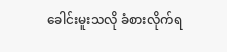ခေါင်းမူးသလို ခံစားလိုက်ရ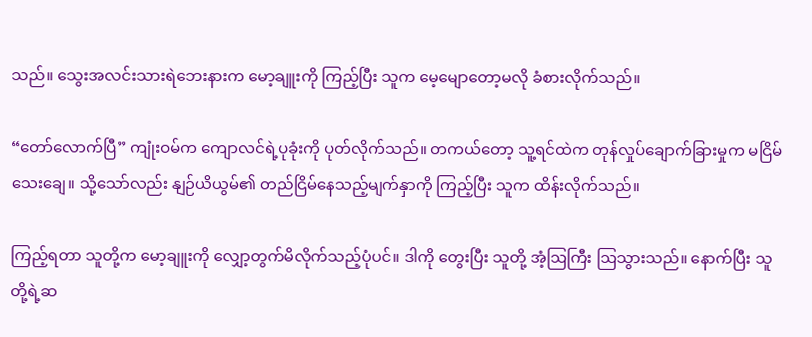သည်။ သွေးအလင်းသားရဲဘေးနားက မော့ချူးကို ကြည့်ပြီး သူက မေ့မျောတော့မလို ခံစားလိုက်သည်။

“တော်လောက်ပြီ” ကျုံးဝမ်က ကျောလင်ရဲ့ပုခုံးကို ပုတ်လိုက်သည်။ တကယ်တော့ သူ့ရင်ထဲက တုန်လှုပ်ချောက်ခြားမှုက မငြိမ်သေးချေ။ သို့သော်လည်း နျဉ်ယိယွမ်၏ တည်ငြိမ်နေသည့်မျက်နှာကို ကြည့်ပြီး သူက ထိန်းလိုက်သည်။

ကြည့်ရတာ သူတို့က မော့ချူးကို လျှော့တွက်မိလိုက်သည့်ပုံပင်။ ဒါကို တွေးပြီး သူတို့ အံ့ဩကြီး ဩသွားသည်။ နောက်ပြီး သူတို့ရဲ့ဆ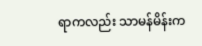ရာကလည်း သာမန်မိန်းက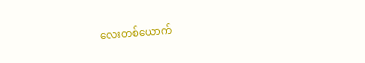လေးတစ်ယောက်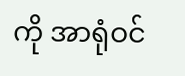ကို အာရုံဝင်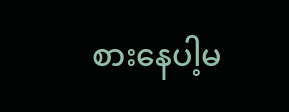စားနေပါ့မ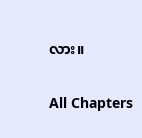လား။

All Chapters